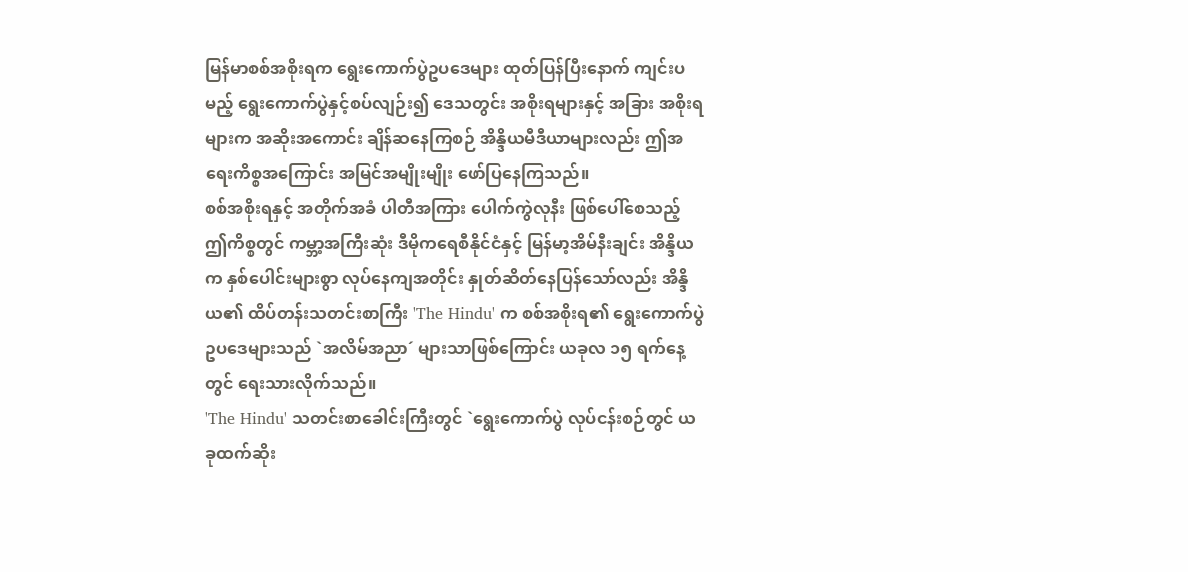မြန်မာစစ်အစိုးရက ရွေးကောက်ပွဲဥပဒေများ ထုတ်ပြန်ပြီးနောက် ကျင်းပမည့် ရွေးကောက်ပွဲနှင့်စပ်လျဉ်း၍ ဒေသတွင်း အစိုးရများနှင့် အခြား အစိုးရများက အဆိုးအကောင်း ချိန်ဆနေကြစဉ် အိန္ဒိယမီဒီယာများလည်း ဤအရေးကိစ္စအကြောင်း အမြင်အမျိုးမျိုး ဖော်ပြနေကြသည်။
စစ်အစိုးရနှင့် အတိုက်အခံ ပါတီအကြား ပေါက်ကွဲလုနီး ဖြစ်ပေါ်စေသည့် ဤကိစ္စတွင် ကမ္ဘာ့အကြီးဆုံး ဒီမိုကရေစီနိုင်ငံနှင့် မြန်မာ့အိမ်နီးချင်း အိန္ဒိယက နှစ်ပေါင်းများစွာ လုပ်နေကျအတိုင်း နှုတ်ဆိတ်နေပြန်သော်လည်း အိန္ဒိယ၏ ထိပ်တန်းသတင်းစာကြီး 'The Hindu' က စစ်အစိုးရ၏ ရွေးကောက်ပွဲ ဥပဒေများသည် `အလိမ်အညာ´ များသာဖြစ်ကြောင်း ယခုလ ၁၅ ရက်နေ့တွင် ရေးသားလိုက်သည်။
'The Hindu' သတင်းစာခေါင်းကြီးတွင် `ရွေးကောက်ပွဲ လုပ်ငန်းစဉ်တွင် ယခုထက်ဆိုး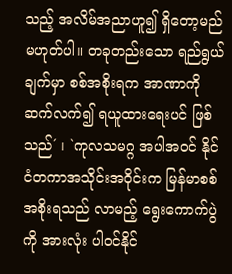သည့် အလိမ်အညာဟူ၍ ရှိတော့မည် မဟုတ်ပါ။ တခုတည်းသော ရည်ရွယ်ချက်မှာ စစ်အစိုးရက အာဏာကို ဆက်လက်၍ ရယူထားရေးပင် ဖြစ်သည်´ ၊ `ကုလသမဂ္ဂ အပါအဝင် နိုင်ငံတကာအသိုင်းအဝိုင်းက မြန်မာစစ်အစိုးရသည် လာမည့် ရွေးကောက်ပွဲကို အားလုံး ပါဝင်နိုင်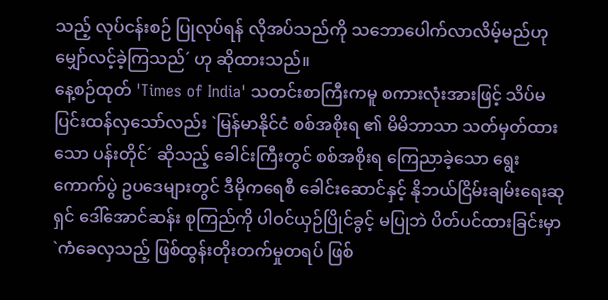သည့် လုပ်ငန်းစဉ် ပြုလုပ်ရန် လိုအပ်သည်ကို သဘောပေါက်လာလိမ့်မည်ဟု မျှော်လင့်ခဲ့ကြသည်´ ဟု ဆိုထားသည်။
နေ့စဉ်ထုတ် 'Times of India' သတင်းစာကြီးကမူ စကားလုံးအားဖြင့် သိပ်မပြင်းထန်လှသော်လည်း `မြန်မာနိုင်ငံ စစ်အစိုးရ ၏ မိမိဘာသာ သတ်မှတ်ထားသော ပန်းတိုင်´ ဆိုသည့် ခေါင်းကြီးတွင် စစ်အစိုးရ ကြေညာခဲ့သော ရွေးကောက်ပွဲ ဥပဒေများတွင် ဒီမိုကရေစီ ခေါင်းဆောင်နှင့် နိုဘယ်ငြိမ်းချမ်းရေးဆုရှင် ဒေါ်အောင်ဆန်း စုကြည်ကို ပါဝင်ယှဉ်ပြိုင်ခွင့် မပြုဘဲ ပိတ်ပင်ထားခြင်းမှာ `ကံခေလှသည့် ဖြစ်ထွန်းတိုးတက်မှုတရပ် ဖြစ်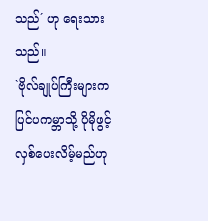သည်´ ဟု ရေးသားသည်။
`ဗိုလ်ချုပ်ကြီးများက ပြင်ပကမ္ဘာသို့ ပိုမိုဖွင့်လှစ်ပေးလိမ့်မည်ဟု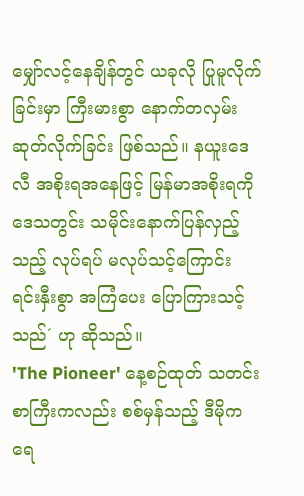မျှော်လင့်နေချိန်တွင် ယခုလို ပြုမူလိုက်ခြင်းမှာ ကြီးမားစွာ နောက်တလှမ်း ဆုတ်လိုက်ခြင်း ဖြစ်သည်။ နယူးဒေလီ အစိုးရအနေဖြင့် မြန်မာအစိုးရကို ဒေသတွင်း သမိုင်းနောက်ပြန်လှည့်သည့် လုပ်ရပ် မလုပ်သင့်ကြောင်း ရင်းနှီးစွာ အကြံပေး ပြောကြားသင့်သည်´ ဟု ဆိုသည်။
'The Pioneer' နေ့စဉ်ထုတ် သတင်းစာကြီးကလည်း စစ်မှန်သည့် ဒီမိုကရေ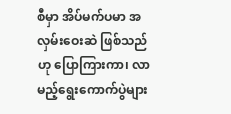စီမှာ အိပ်မက်ပမာ အလှမ်းဝေးဆဲ ဖြစ်သည်ဟု ပြောကြားကာ၊ လာမည့်ရွေးကောက်ပွဲများ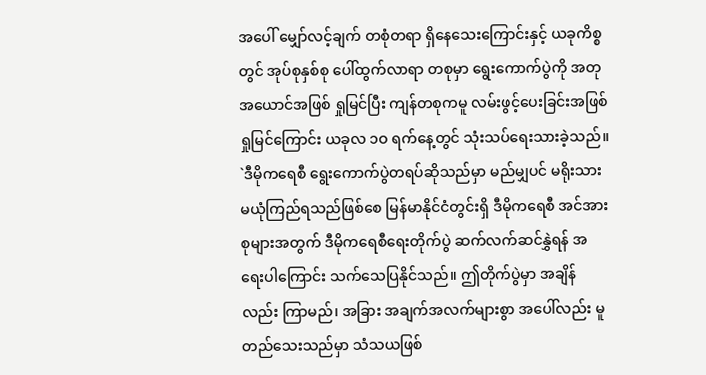အပေါ် မျှော်လင့်ချက် တစုံတရာ ရှိနေသေးကြောင်းနှင့် ယခုကိစ္စတွင် အုပ်စုနှစ်စု ပေါ်ထွက်လာရာ တစုမှာ ရွေးကောက်ပွဲကို အတုအယောင်အဖြစ် ရှုမြင်ပြီး ကျန်တစုကမူ လမ်းဖွင့်ပေးခြင်းအဖြစ် ရှုမြင်ကြောင်း ယခုလ ၁ဝ ရက်နေ့တွင် သုံးသပ်ရေးသားခဲ့သည်။
`ဒီမိုကရေစီ ရွေးကောက်ပွဲတရပ်ဆိုသည်မှာ မည်မျှပင် မရိုးသားမယုံကြည်ရသည်ဖြစ်စေ မြန်မာနိုင်ငံတွင်းရှိ ဒီမိုကရေစီ အင်အားစုများအတွက် ဒီမိုကရေစီရေးတိုက်ပွဲ ဆက်လက်ဆင်နွှဲရန် အရေးပါကြောင်း သက်သေပြနိုင်သည်။ ဤတိုက်ပွဲမှာ အချိန်လည်း ကြာမည်၊ အခြား အချက်အလက်များစွာ အပေါ်လည်း မူတည်သေးသည်မှာ သံသယဖြစ်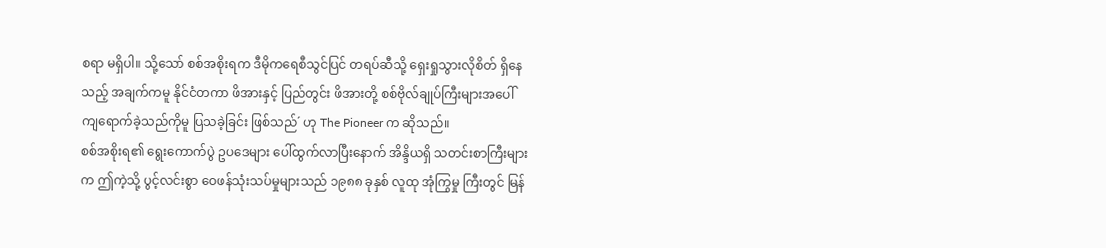စရာ မရှိပါ။ သို့သော် စစ်အစိုးရက ဒီမိုကရေစီသွင်ပြင် တရပ်ဆီသို့ ရှေးရှုသွားလိုစိတ် ရှိနေသည့် အချက်ကမူ နိုင်ငံတကာ ဖိအားနှင့် ပြည်တွင်း ဖိအားတို့ စစ်ဗိုလ်ချုပ်ကြီးများအပေါ် ကျရောက်ခဲ့သည်ကိုမူ ပြသခဲ့ခြင်း ဖြစ်သည်´ ဟု The Pioneer က ဆိုသည်။
စစ်အစိုးရ၏ ရွေးကောက်ပွဲ ဥပဒေများ ပေါ်ထွက်လာပြီးနောက် အိန္ဒိယရှိ သတင်းစာကြီးများက ဤကဲ့သို့ ပွင့်လင်းစွာ ဝေဖန်သုံးသပ်မှုများသည် ၁၉၈၈ ခုနှစ် လူထု အုံကြွမှု ကြီးတွင် မြန်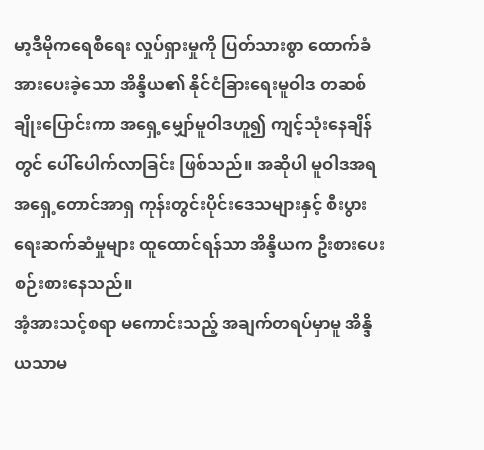မာ့ဒီမိုကရေစီရေး လှုပ်ရှားမှုကို ပြတ်သားစွာ ထောက်ခံအားပေးခဲ့သော အိန္ဒိယ၏ နိုင်ငံခြားရေးမူဝါဒ တဆစ်ချိုးပြောင်းကာ အရှေ့မျှော်မူဝါဒဟူ၍ ကျင့်သုံးနေချိန်တွင် ပေါ်ပေါက်လာခြင်း ဖြစ်သည်။ အဆိုပါ မူဝါဒအရ အရှေ့တောင်အာရှ ကုန်းတွင်းပိုင်းဒေသများနှင့် စီးပွားရေးဆက်ဆံမှုများ ထူထောင်ရန်သာ အိန္ဒိယက ဦးစားပေးစဉ်းစားနေသည်။
အံ့အားသင့်စရာ မကောင်းသည့် အချက်တရပ်မှာမူ အိန္ဒိယသာမ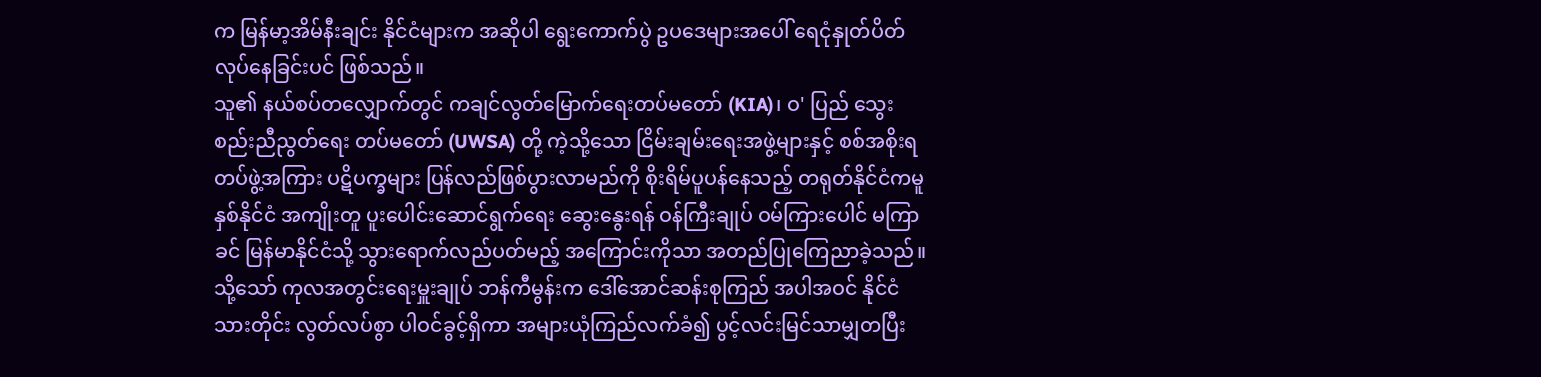က မြန်မာ့အိမ်နီးချင်း နိုင်ငံများက အဆိုပါ ရွေးကောက်ပွဲ ဥပဒေများအပေါ် ရေငုံနှုတ်ပိတ်လုပ်နေခြင်းပင် ဖြစ်သည်။
သူ၏ နယ်စပ်တလျှောက်တွင် ကချင်လွတ်မြောက်ရေးတပ်မတော် (KIA)၊ ဝ' ပြည် သွေးစည်းညီညွတ်ရေး တပ်မတော် (UWSA) တို့ ကဲ့သို့သော ငြိမ်းချမ်းရေးအဖွဲ့များနှင့် စစ်အစိုးရတပ်ဖွဲ့အကြား ပဋိပက္ခများ ပြန်လည်ဖြစ်ပွားလာမည်ကို စိုးရိမ်ပူပန်နေသည့် တရုတ်နိုင်ငံကမူ နှစ်နိုင်ငံ အကျိုးတူ ပူးပေါင်းဆောင်ရွက်ရေး ဆွေးနွေးရန် ဝန်ကြီးချုပ် ဝမ်ကြားပေါင် မကြာခင် မြန်မာနိုင်ငံသို့ သွားရောက်လည်ပတ်မည့် အကြောင်းကိုသာ အတည်ပြုကြေညာခဲ့သည်။
သို့သော် ကုလအတွင်းရေးမှူးချုပ် ဘန်ကီမွန်းက ဒေါ်အောင်ဆန်းစုကြည် အပါအဝင် နိုင်ငံသားတိုင်း လွတ်လပ်စွာ ပါဝင်ခွင့်ရှိကာ အများယုံကြည်လက်ခံ၍ ပွင့်လင်းမြင်သာမျှတပြီး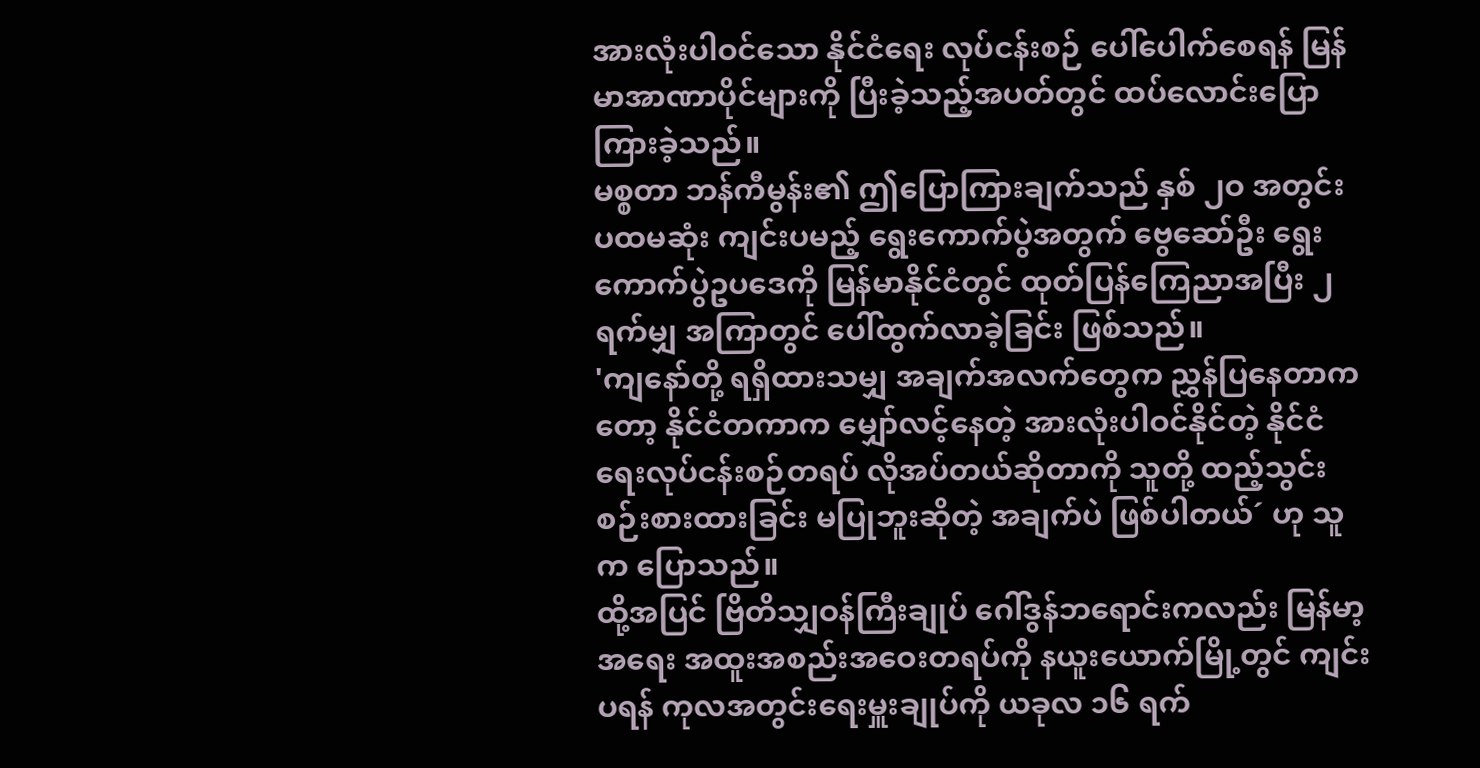အားလုံးပါဝင်သော နိုင်ငံရေး လုပ်ငန်းစဉ် ပေါ်ပေါက်စေရန် မြန်မာအာဏာပိုင်များကို ပြီးခဲ့သည့်အပတ်တွင် ထပ်လောင်းပြောကြားခဲ့သည်။
မစ္စတာ ဘန်ကီမွန်း၏ ဤပြောကြားချက်သည် နှစ် ၂ဝ အတွင်း ပထမဆုံး ကျင်းပမည့် ရွေးကောက်ပွဲအတွက် ဗွေဆော်ဦး ရွေးကောက်ပွဲဥပဒေကို မြန်မာနိုင်ငံတွင် ထုတ်ပြန်ကြေညာအပြီး ၂ ရက်မျှ အကြာတွင် ပေါ်ထွက်လာခဲ့ခြင်း ဖြစ်သည်။
'ကျနော်တို့ ရရှိထားသမျှ အချက်အလက်တွေက ညွှန်ပြနေတာကတော့ နိုင်ငံတကာက မျှော်လင့်နေတဲ့ အားလုံးပါဝင်နိုင်တဲ့ နိုင်ငံရေးလုပ်ငန်းစဉ်တရပ် လိုအပ်တယ်ဆိုတာကို သူတို့ ထည့်သွင်းစဉ်းစားထားခြင်း မပြုဘူးဆိုတဲ့ အချက်ပဲ ဖြစ်ပါတယ်´ ဟု သူက ပြောသည်။
ထို့အပြင် ဗြိတိသျှဝန်ကြီးချုပ် ဂေါ်ဒွန်ဘရောင်းကလည်း မြန်မာ့အရေး အထူးအစည်းအဝေးတရပ်ကို နယူးယောက်မြို့တွင် ကျင်းပရန် ကုလအတွင်းရေးမှူးချုပ်ကို ယခုလ ၁၆ ရက်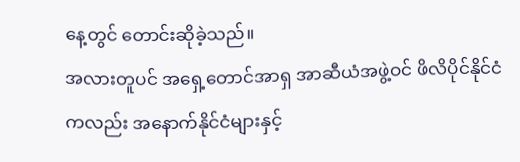နေ့တွင် တောင်းဆိုခဲ့သည်။
အလားတူပင် အရှေ့တောင်အာရှ အာဆီယံအဖွဲ့ဝင် ဖိလိပိုင်နိုင်ငံကလည်း အနောက်နိုင်ငံများနှင့်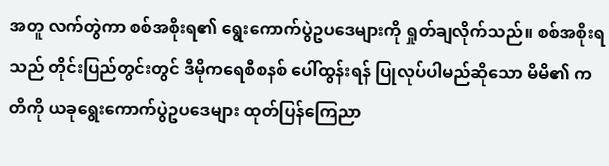အတူ လက်တွဲကာ စစ်အစိုးရ၏ ရွေးကောက်ပွဲဥပဒေများကို ရှုတ်ချလိုက်သည်။ စစ်အစိုးရသည် တိုင်းပြည်တွင်းတွင် ဒီမိုကရေစီစနစ် ပေါ်ထွန်းရန် ပြုလုပ်ပါမည်ဆိုသော မိမိ၏ ကတိကို ယခုရွေးကောက်ပွဲဥပဒေများ ထုတ်ပြန်ကြေညာ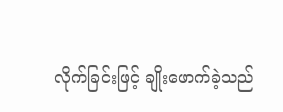လိုက်ခြင်းဖြင့် ချိုးဖောက်ခဲ့သည်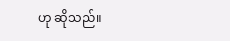ဟု ဆိုသည်။